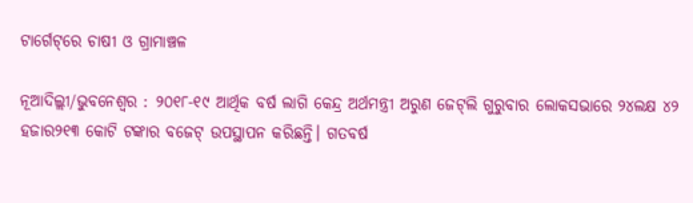ଟାର୍ଗେଟ୍‌ରେ ଚାଷୀ ଓ ଗ୍ରାମାଞ୍ଚଳ

ନୂଆଦିଲ୍ଲୀ/ଭୁବନେଶ୍ୱର : ୨୦୧୮-୧୯ ଆର୍ଥିକ ବର୍ଷ ଲାଗି କେନ୍ଦ୍ର ଅର୍ଥମନ୍ତ୍ରୀ ଅରୁଣ ଜେଟ୍‌ଲି ଗୁରୁବାର ଲୋକସଭାରେ ୨୪ଲକ୍ଷ ୪୨ ହଜାର୨୧୩ କୋଟି ଟଙ୍କାର ବଜେଟ୍‌ ଉପସ୍ଥାପନ କରିଛନ୍ତି। ଗତବର୍ଷ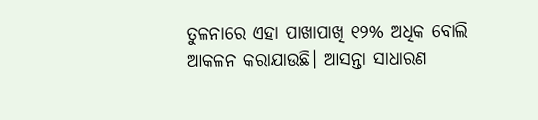ତୁଳନାରେ ଏହା ପାଖାପାଖି ୧୨% ଅଧିକ ବୋଲି ଆକଳନ କରାଯାଉଛି। ଆସନ୍ତା ସାଧାରଣ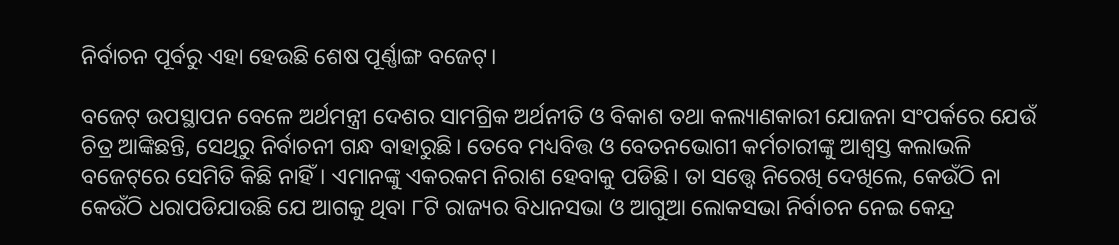ନିର୍ବାଚନ ପୂର୍ବରୁ ଏହା ହେଉଛି ଶେଷ ପୂର୍ଣ୍ଣାଙ୍ଗ ବଜେଟ୍‌।

ବଜେଟ୍‌ ଉପସ୍ଥାପନ ବେଳେ ଅର୍ଥମନ୍ତ୍ରୀ ଦେଶର ସାମଗ୍ରିକ ଅର୍ଥନୀତି ଓ ବିକାଶ ତଥା କଲ୍ୟାଣକାରୀ ଯୋଜନା ସଂପର୍କରେ ଯେଉଁ ଚିତ୍ର ଆଙ୍କିଛନ୍ତି, ସେଥିରୁ ନିର୍ବାଚନୀ ଗନ୍ଧ ବାହାରୁଛି। ତେବେ ମଧ୍ୟବିତ୍ତ ଓ ବେତନଭୋଗୀ କର୍ମଚାରୀଙ୍କୁ ଆଶ୍ୱସ୍ତ କଲାଭଳି ବଜେଟ୍‌ରେ ସେମିତି କିଛି ନାହିଁ। ଏମାନଙ୍କୁ ଏକରକମ ନିରାଶ ହେବାକୁ ପଡିଛି। ତା ସତ୍ତ୍ୱେ ନିରେଖି ଦେଖିଲେ, କେଉଁଠି ନା କେଉଁଠି ଧରାପଡିଯାଉଛି ଯେ ଆଗକୁ ଥିବା ୮ଟି ରାଜ୍ୟର ବିଧାନସଭା ଓ ଆଗୁଆ ଲୋକସଭା ନିର୍ବାଚନ ନେଇ କେନ୍ଦ୍ର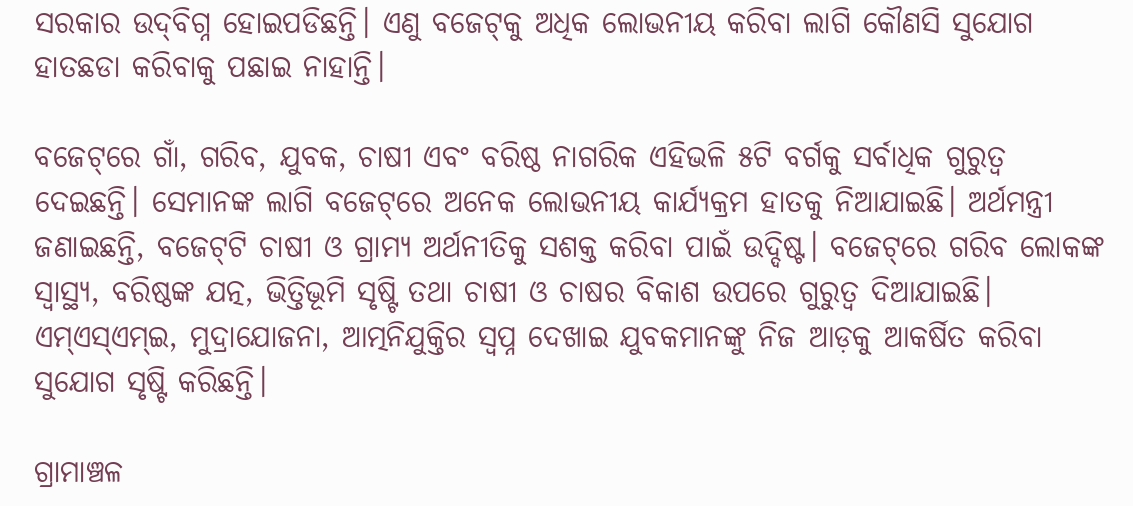ସରକାର ଉଦ୍‌ବିଗ୍ନ ହୋଇପଡିଛନ୍ତି। ଏଣୁ ବଜେଟ୍‌କୁ ଅଧିକ ଲୋଭନୀୟ କରିବା ଲାଗି କୌଣସି ସୁଯୋଗ ହାତଛଡା କରିବାକୁ ପଛାଇ ନାହାନ୍ତି।

ବଜେଟ୍‌ରେ ଗାଁ, ଗରିବ, ଯୁବକ, ଚାଷୀ ଏବଂ ବରିଷ୍ଠ ନାଗରିକ ଏହିଭଳି ୫ଟି ବର୍ଗକୁ ସର୍ବାଧିକ ଗୁରୁତ୍ୱ ଦେଇଛନ୍ତି। ସେମାନଙ୍କ ଲାଗି ବଜେଟ୍‌ରେ ଅନେକ ଲୋଭନୀୟ କାର୍ଯ୍ୟକ୍ରମ ହାତକୁ ନିଆଯାଇଛି। ଅର୍ଥମନ୍ତ୍ରୀ ଜଣାଇଛନ୍ତି, ବଜେଟ୍‌ଟି ଚାଷୀ ଓ ଗ୍ରାମ୍ୟ ଅର୍ଥନୀତିକୁ ସଶକ୍ତ କରିବା ପାଇଁ ଉଦ୍ଦିଷ୍ଟ। ବଜେଟ୍‌ରେ ଗରିବ ଲୋକଙ୍କ ସ୍ୱାସ୍ଥ୍ୟ, ବରିଷ୍ଠଙ୍କ ଯତ୍ନ, ଭିତ୍ତିଭୂମି ସୃଷ୍ଟି ତଥା ଚାଷୀ ଓ ଚାଷର ବିକାଶ ଉପରେ ଗୁରୁତ୍ୱ ଦିଆଯାଇଛି। ଏମ୍‌ଏସ୍‌ଏମ୍‌ଇ, ମୁଦ୍ରାଯୋଜନା, ଆତ୍ମନିଯୁକ୍ତିର ସ୍ୱପ୍ନ ଦେଖାଇ ଯୁବକମାନଙ୍କୁ ନିଜ ଆଡ଼କୁ ଆକର୍ଷିତ କରିବା ସୁଯୋଗ ସୃଷ୍ଟି କରିଛନ୍ତି।

ଗ୍ରାମାଞ୍ଚଳ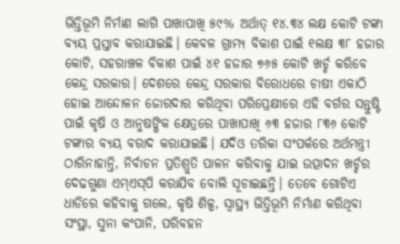ଭିତ୍ତିଭୂମି ନିର୍ମାଣ ଲାଗି ପାଖାପାଖି ୫୯% ଅର୍ଥାତ୍‌ ୧୪.୩୪ ଲକ୍ଷ କୋଟି ଟଙ୍କା ବ୍ୟୟ ପ୍ରସ୍ତାବ କରାଯାଇଛି। କେବଳ ଗ୍ରାମ୍ୟ ବିକାଶ ପାଇଁ ୧ଲକ୍ଷ ୩୮ ହଜାର କୋଟି, ସହରାଞ୍ଚଳ ବିକାଶ ପାଇଁ ୪୧ ହଜାର ୭୬୫ କୋଟି ଖର୍ଚ୍ଚ କରିବେ କେନ୍ଦ୍ର ସରକାର। ଦେଶରେ କେନ୍ଦ୍ର ସରକାର ବିରୋଧରେ ଚାଷୀ ଏକାଠି ହୋଇ ଆନ୍ଦୋଳନ ଜୋରଦାର କରିଥିବା ପରିପ୍ରେକ୍ଷୀରେ ଏହି ବର୍ଗର ସନ୍ତୁଷ୍ଟି ପାଇଁ କୃଷି ଓ ଆନୁଷଙ୍ଗିକ କ୍ଷେତ୍ରରେ ପାଖାପାଖି ୬୩ ହଜାର ୮୩୬ କୋଟି ଟଙ୍କାର ବ୍ୟୟ ବରାଦ କରାଯାଇଛି। ଯଦିଓ ତରିକା ସଂପର୍କରେ ଅର୍ଥମନ୍ତ୍ରୀ ଠାରିନାହାନ୍ତି, ନିର୍ବାଚନ ପ୍ରତିଶ୍ରୁତି ପାଳନ କରିବାକୁ ଯାଇ ଉତ୍ପାଦନ ଖର୍ଚ୍ଚର ଦେଢଗୁଣା ଏମ୍‌ଏସ୍‌ପି କରାଯିବ ବୋଲି ସୂଚାଇଛନ୍ତି। ତେବେ ଗୋଟିଏ ଧାଡିରେ କହିବାକୁ ଗଲେ, କୃଷି ଶିଳ୍ପ, ସ୍ୱାସ୍ଥ୍ୟ ଭିତ୍ତିଭୂମି ନିର୍ମାଣ କରିଥିବା ସଂସ୍ଥା, ସୁନା କଂପାନି, ପରିବହନ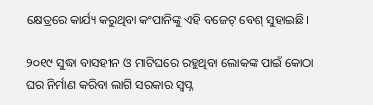କ୍ଷେତ୍ରରେ କାର୍ଯ୍ୟ କରୁଥିବା କଂପାନିଙ୍କୁ ଏହି ବଜେଟ୍‌ ବେଶ୍‌ ସୁହାଇଛି।

୨୦୧୯ ସୁଦ୍ଧା ବାସହୀନ ଓ ମାଟିଘରେ ରହୁଥିବା ଲୋକଙ୍କ ପାଇଁ କୋଠା ଘର ନିର୍ମାଣ କରିବା ଲାଗି ସରକାର ସ୍ୱପ୍ନ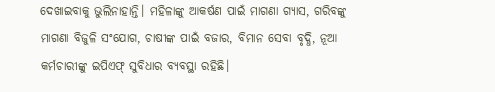ଦେଖାଇବାକୁ ଭୁଲିନାହାନ୍ତି। ମହିଳାଙ୍କୁ ଆକର୍ଷଣ ପାଇଁ ମାଗଣା ଗ୍ୟାସ, ଗରିବଙ୍କୁ ମାଗଣା ବିଜୁଳି ସଂଯୋଗ, ଚାଷୀଙ୍କ ପାଇଁ ବଜାର, ବିମାନ ସେବା ବୃଦ୍ଧି, ନୂଆ କର୍ମଚାରୀଙ୍କୁ ଇପିଏଫ୍‌ ସୁବିଧାର ବ୍ୟବସ୍ଥା ରହିଛି।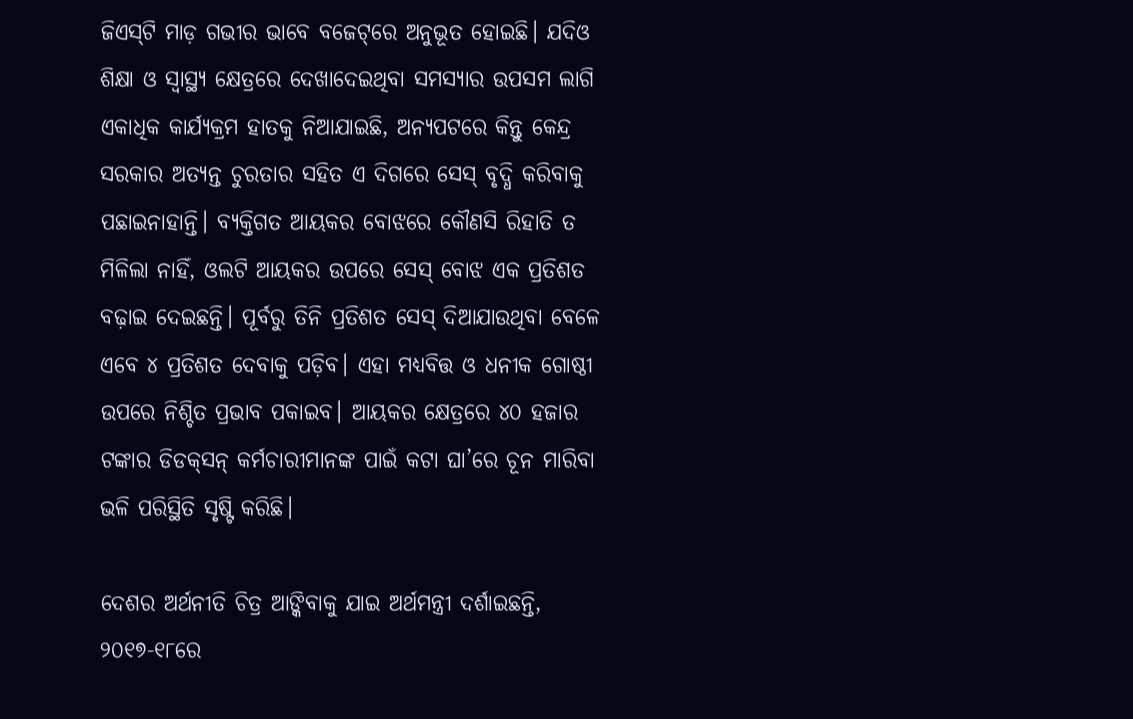ଜିଏସ୍‌ଟି ମାଡ଼ ଗଭୀର ଭାବେ ବଜେଟ୍‌ରେ ଅନୁଭୂତ ହୋଇଛି। ଯଦିଓ ଶିକ୍ଷା ଓ ସ୍ୱାସ୍ଥ୍ୟ କ୍ଷେତ୍ରରେ ଦେଖାଦେଇଥିବା ସମସ୍ୟାର ଉପସମ ଲାଗି ଏକାଧିକ କାର୍ଯ୍ୟକ୍ରମ ହାତକୁ ନିଆଯାଇଛି, ଅନ୍ୟପଟରେ କିନ୍ତୁ କେନ୍ଦ୍ର ସରକାର ଅତ୍ୟନ୍ତ ଚୁରତାର ସହିତ ଏ ଦିଗରେ ସେସ୍‌ ବୃଦ୍ଧି କରିବାକୁ ପଛାଇନାହାନ୍ତି। ବ୍ୟକ୍ତିଗତ ଆୟକର ବୋଝରେ କୌଣସି ରିହାତି ତ ମିଳିଲା ନାହିଁ, ଓଲଟି ଆୟକର ଉପରେ ସେସ୍‌ ବୋଝ ଏକ ପ୍ରତିଶତ ବଢ଼ାଇ ଦେଇଛନ୍ତି। ପୂର୍ବରୁ ତିନି ପ୍ରତିଶତ ସେସ୍‌ ଦିଆଯାଉଥିବା ବେଳେ ଏବେ ୪ ପ୍ରତିଶତ ଦେବାକୁ ପଡ଼ିବ। ଏହା ମଧ୍ୟବିତ୍ତ ଓ ଧନୀକ ଗୋଷ୍ଠୀ ଉପରେ ନିଶ୍ଚିତ ପ୍ରଭାବ ପକାଇବ। ଆୟକର କ୍ଷେତ୍ରରେ ୪୦ ହଜାର ଟଙ୍କାର ଡିଡକ୍‌ସନ୍‌ କର୍ମଚାରୀମାନଙ୍କ ପାଇଁ କଟା ଘା’ରେ ଚୂନ ମାରିବା ଭଳି ପରିସ୍ଥିତି ସୃଷ୍ଟି କରିଛି।

ଦେଶର ଅର୍ଥନୀତି ଚିତ୍ର ଆଙ୍କିବାକୁ ଯାଇ ଅର୍ଥମନ୍ତ୍ରୀ ଦର୍ଶାଇଛନ୍ତି, ୨୦୧୭-୧୮ରେ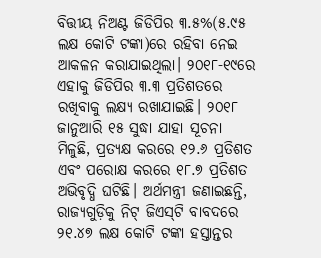ବିତ୍ତୀୟ ନିଅଣ୍ଟ ଜିଡିପିର ୩.୫%(୫.୯୫ ଲକ୍ଷ କୋଟି ଟଙ୍କା)ରେ ରହିବା ନେଇ ଆକଳନ କରାଯାଇଥିଲା। ୨୦୧୮-୧୯ରେ ଏହାକୁ ଜିଡିପିର ୩.୩ ପ୍ରତିଶତରେ ରଖିବାକୁ ଲକ୍ଷ୍ୟ ରଖାଯାଇଛି। ୨୦୧୮ ଜାନୁଆରି ୧୫ ସୁଦ୍ଧା ଯାହା ସୂଚନା ମିଳୁଛି, ପ୍ରତ୍ୟକ୍ଷ କରରେ ୧୨.୬ ପ୍ରତିଶତ ଏବଂ ପରୋକ୍ଷ କରରେ ୧୮.୭ ପ୍ରତିଶତ ଅଭିବୃଦ୍ଧି ଘଟିଛି। ଅର୍ଥମନ୍ତ୍ରୀ ଜଣାଇଛନ୍ତି, ରାଜ୍ୟଗୁଡ଼ିକୁ ନିଟ୍‌ ଜିଏସ୍‌ଟି ବାବଦରେ ୨୧.୪୭ ଲକ୍ଷ କୋଟି ଟଙ୍କା ହସ୍ତାନ୍ତର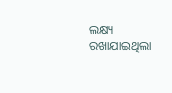ଲକ୍ଷ୍ୟ ରଖାଯାଇଥିଲା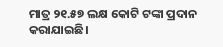ମାତ୍ର ୨୧.୫୭ ଲକ୍ଷ କୋଟି ଟଙ୍କା ପ୍ରଦାନ କରାଯାଇଛି।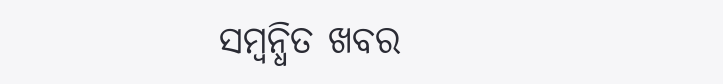ସମ୍ବନ୍ଧିତ ଖବର